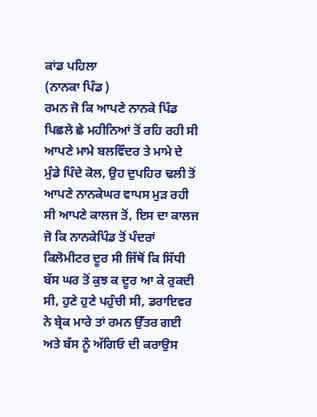ਕਾਂਡ ਪਹਿਲਾ
(ਨਾਨਕਾ ਪਿੰਡ )
ਰਮਨ ਜੋ ਕਿ ਆਪਣੇ ਨਾਨਕੇ ਪਿੰਡ ਪਿਛਲੇ ਛੇ ਮਹੀਨਿਆਂ ਤੋਂ ਰਹਿ ਰਹੀ ਸੀ ਆਪਣੇ ਮਾਮੇ ਬਲਵਿੰਦਰ ਤੇ ਮਾਮੇ ਦੇ ਮੁੰਡੇ ਪਿੰਦੇ ਕੋਲ, ਉਹ ਦੁਪਹਿਰ ਢਲੀ ਤੋਂ ਆਪਣੇ ਨਾਨਕੇਘਰ ਵਾਪਸ ਮੁੜ ਰਹੀ ਸੀ ਆਪਣੇ ਕਾਲਜ ਤੋਂ, ਇਸ ਦਾ ਕਾਲਜ ਜੋ ਕਿ ਨਾਨਕੇਪਿੰਡ ਤੋਂ ਪੰਦਰਾਂ ਕਿਲੋਮੀਟਰ ਦੂਰ ਸੀ ਜਿੱਥੋਂ ਕਿ ਸਿੱਧੀ ਬੱਸ ਘਰ ਤੋਂ ਕੁਝ ਕ ਦੂਰ ਆ ਕੇ ਰੁਕਦੀ ਸੀ, ਹੁਣੇ ਹੁਣੇ ਪਹੁੰਚੀ ਸੀ, ਡਰਾਇਵਰ ਨੇ ਬ੍ਰੇਕ ਮਾਰੇ ਤਾਂ ਰਮਨ ਉੱਤਰ ਗਈ ਅਤੇ ਬੱਸ ਨੂੰ ਅੱਗਿਓ ਦੀ ਕਰਾਉਸ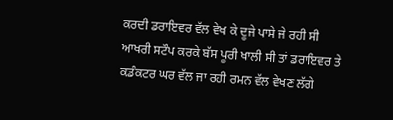ਕਰਦੀ ਡਰਾਇਵਰ ਵੱਲ ਵੇਖ ਕੇ ਦੂਜੇ ਪਾਸੇ ਜੇ ਰਹੀ ਸੀ ਆਖਰੀ ਸਟੌਪ ਕਰਕੇ ਬੱਸ ਪੂਰੀ ਖਾਲੀ ਸੀ ਤਾਂ ਡਰਾਇਵਰ ਤੇ ਕਡੰਕਟਰ ਘਰ ਵੱਲ ਜਾ ਰਹੀ ਰਮਨ ਵੱਲ ਵੇਖਣ ਲੱਗੇ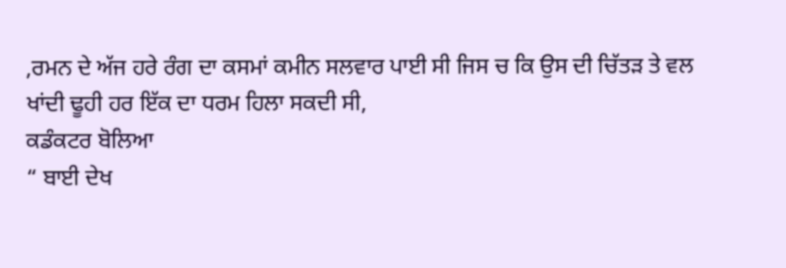,ਰਮਨ ਦੇ ਅੱਜ ਹਰੇ ਰੰਗ ਦਾ ਕਸਮਾਂ ਕਮੀਨ ਸਲਵਾਰ ਪਾਈ ਸੀ ਜਿਸ ਚ ਕਿ ਉਸ ਦੀ ਚਿੱਤੜ ਤੇ ਵਲ ਖਾਂਦੀ ਢੂਹੀ ਹਰ ਇੱਕ ਦਾ ਧਰਮ ਹਿਲਾ ਸਕਦੀ ਸੀ,
ਕਡੰਕਟਰ ਬੋਲਿਆ
“ ਬਾਈ ਦੇਖ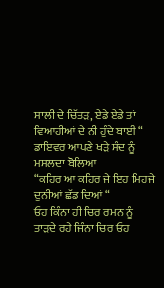ਸਾਲੀ ਦੇ ਚਿੱਤੜ, ਏਡੇ ਏਡੇ ਤਾਂ ਵਿਆਹੀਆਂ ਦੇ ਨੀ ਹੁੰਦੇ ਬਾਈ “
ਡਾਇਵਰ ਆਪਣੇ ਖੜੇ ਸੰਦ ਨੂੰ ਮਸਲਦਾ ਬੋਲਿਆ
“ਕਹਿਰ ਆ ਕਹਿਰ ਜੇ ਇਹ ਮਿਹਜੇ ਦੁਨੀਆਂ ਛੱਡ ਦਿਆਂ “
ਓਹ ਕਿੰਨਾ ਹੀ ਚਿਰ ਰਮਨ ਨੂੰ ਤਾੜਦੇ ਰਹੇ ਜਿੰਨਾ ਚਿਰ ਓਹ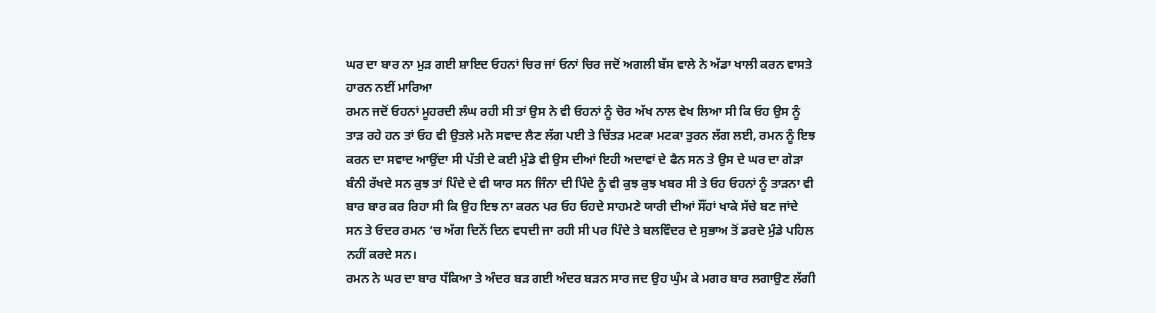ਘਰ ਦਾ ਬਾਰ ਨਾ ਮੁੜ ਗਈ ਸ਼ਾਇਦ ਓਹਨਾਂ ਚਿਰ ਜਾਂ ਓਨਾਂ ਚਿਰ ਜਦੋਂ ਅਗਲੀ ਬੱਸ ਵਾਲੇ ਨੇ ਅੱਡਾ ਖਾਲੀ ਕਰਨ ਵਾਸਤੇ ਹਾਰਨ ਨਈਂ ਮਾਰਿਆ
ਰਮਨ ਜਦੋਂ ਓਹਨਾਂ ਮੂਹਰਦੀ ਲੰਘ ਰਹੀ ਸੀ ਤਾਂ ਉਸ ਨੇ ਵੀ ਓਹਨਾਂ ਨੂੰ ਚੋਰ ਅੱਖ ਨਾਲ ਵੇਖ ਲਿਆ ਸੀ ਕਿ ਓਹ ਉਸ ਨੂੰ ਤਾੜ ਰਹੇ ਹਨ ਤਾਂ ਓਹ ਵੀ ਉਤਲੇ ਮਨੋ ਸਵਾਦ ਲੈਣ ਲੱਗ ਪਈ ਤੇ ਚਿੱਤੜ ਮਟਕਾ ਮਟਕਾ ਤੁਰਨ ਲੱਗ ਲਈ, ਰਮਨ ਨੂੰ ਇਝ ਕਰਨ ਦਾ ਸਵਾਦ ਆਉਂਦਾ ਸੀ ਪੱਤੀ ਦੇ ਕਈ ਮੁੰਡੇ ਵੀ ਉਸ ਦੀਆਂ ਇਹੀ ਅਦਾਵਾਂ ਦੇ ਫੈਨ ਸਨ ਤੇ ਉਸ ਦੇ ਘਰ ਦਾ ਗੇੜਾ ਬੰਨੀ ਰੱਖਦੇ ਸਨ ਕੁਝ ਤਾਂ ਪਿੰਦੇ ਦੇ ਵੀ ਯਾਰ ਸਨ ਜਿੰਨਾ ਦੀ ਪਿੰਦੇ ਨੂੰ ਵੀ ਕੁਝ ਕੁਝ ਖਬਰ ਸੀ ਤੇ ਓਹ ਓਹਨਾਂ ਨੂੰ ਤਾੜਨਾ ਵੀ ਬਾਰ ਬਾਰ ਕਰ ਰਿਹਾ ਸੀ ਕਿ ਉਹ ਇਝ ਨਾ ਕਰਨ ਪਰ ਓਹ ਓਹਦੇ ਸਾਹਮਣੇ ਯਾਰੀ ਦੀਆਂ ਸੌਂਹਾਂ ਖਾਕੇ ਸੱਚੇ ਬਣ ਜਾਂਦੇ ਸਨ ਤੇ ਓਦਰ ਰਮਨ ‘ਚ ਅੱਗ ਦਿਨੋਂ ਦਿਨ ਵਧਦੀ ਜਾ ਰਹੀ ਸੀ ਪਰ ਪਿੰਦੇ ਤੇ ਬਲਵਿੰਦਰ ਦੇ ਸੁਭਾਅ ਤੋਂ ਡਰਦੇ ਮੁੰਡੇ ਪਹਿਲ ਨਹੀਂ ਕਰਦੇ ਸਨ।
ਰਮਨ ਨੇ ਘਰ ਦਾ ਬਾਰ ਧੱਕਿਆ ਤੇ ਅੰਦਰ ਬੜ ਗਈ ਅੰਦਰ ਬੜਨ ਸਾਰ ਜਦ ਉਹ ਘੁੰਮ ਕੇ ਮਗਰ ਬਾਰ ਲਗਾਉਣ ਲੱਗੀ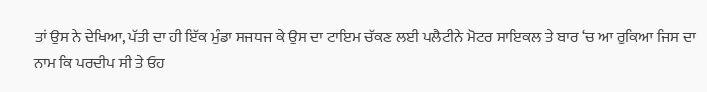ਤਾਂ ਉਸ ਨੇ ਦੇਖਿਆ, ਪੱਤੀ ਦਾ ਹੀ ਇੱਕ ਮੁੰਡਾ ਸਜਧਜ ਕੇ ਉਸ ਦਾ ਟਾਇਮ ਚੱਕਣ ਲਈ ਪਲੈਟੀਨੇ ਮੋਟਰ ਸਾਇਕਲ ਤੇ ਬਾਰ ‘ਚ ਆ ਰੁਕਿਆ ਜਿਸ ਦਾ ਨਾਮ ਕਿ ਪਰਦੀਪ ਸੀ ਤੇ ਓਹ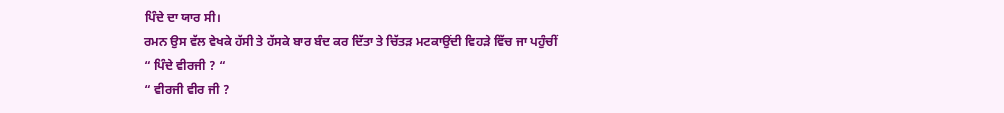ਪਿੰਦੇ ਦਾ ਯਾਰ ਸੀ।
ਰਮਨ ਉਸ ਵੱਲ ਵੇਖਕੇ ਹੱਸੀ ਤੇ ਹੱਸਕੇ ਬਾਰ ਬੰਦ ਕਰ ਦਿੱਤਾ ਤੇ ਚਿੱਤੜ ਮਟਕਾਉਂਦੀ ਵਿਹੜੇ ਵਿੱਚ ਜਾ ਪਹੁੰਚੀਂ
“ ਪਿੰਦੇ ਵੀਰਜੀ ? “
“ ਵੀਰਜੀ ਵੀਰ ਜੀ ?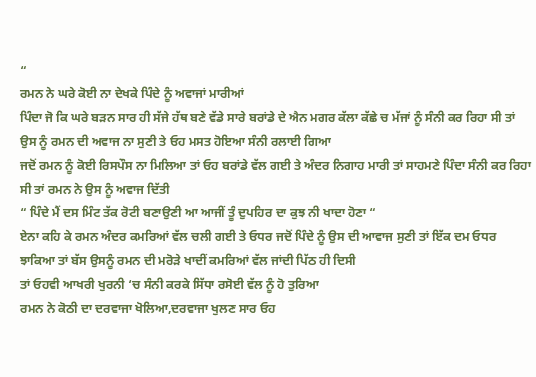“
ਰਮਨ ਨੇ ਘਰੇ ਕੋਈ ਨਾ ਦੇਖਕੇ ਪਿੰਦੇ ਨੂੰ ਅਵਾਜਾਂ ਮਾਰੀਆਂ
ਪਿੰਦਾ ਜੋ ਕਿ ਘਰੇ ਬੜਨ ਸਾਰ ਹੀ ਸੱਜੇ ਹੱਥ ਬਣੇ ਵੱਡੇ ਸਾਰੇ ਬਰਾਂਡੇ ਦੇ ਐਨ ਮਗਰ ਕੱਲਾ ਕੱਛੇ ਚ ਮੱਜਾਂ ਨੂੰ ਸੰਨੀ ਕਰ ਰਿਹਾ ਸੀ ਤਾਂ ਉਸ ਨੂੰ ਰਮਨ ਦੀ ਅਵਾਜ ਨਾ ਸੁਣੀ ਤੇ ਓਹ ਮਸਤ ਹੋਇਆ ਸੰਨੀ ਰਲਾਈ ਗਿਆ
ਜਦੋਂ ਰਮਨ ਨੂੰ ਕੋਈ ਰਿਸਪੌਸ ਨਾ ਮਿਲਿਆ ਤਾਂ ਓਹ ਬਰਾਂਡੇ ਵੱਲ ਗਈ ਤੇ ਅੰਦਰ ਨਿਗਾਹ ਮਾਰੀ ਤਾਂ ਸਾਹਮਣੇ ਪਿੰਦਾ ਸੰਨੀ ਕਰ ਰਿਹਾ ਸੀ ਤਾਂ ਰਮਨ ਨੇ ਉਸ ਨੂੰ ਅਵਾਜ ਦਿੱਤੀ
“ ਪਿੰਦੇ ਮੈਂ ਦਸ ਮਿੰਟ ਤੱਕ ਰੋਟੀ ਬਣਾਉਣੀ ਆ ਆਜੀਂ ਤੂੰ ਦੁਪਹਿਰ ਦਾ ਕੁਝ ਨੀ ਖਾਦਾ ਹੋਣਾ “
ਏਨਾ ਕਹਿ ਕੇ ਰਮਨ ਅੰਦਰ ਕਮਰਿਆਂ ਵੱਲ ਚਲੀ ਗਈ ਤੇ ਓਧਰ ਜਦੋਂ ਪਿੰਦੇ ਨੂੰ ਉਸ ਦੀ ਆਵਾਜ ਸੁਣੀ ਤਾਂ ਇੱਕ ਦਮ ਓਧਰ ਝਾਕਿਆ ਤਾਂ ਬੱਸ ਉਸਨੂੰ ਰਮਨ ਦੀ ਮਰੋੜੇ ਖਾਦੀਂ ਕਮਰਿਆਂ ਵੱਲ ਜਾਂਦੀ ਪਿੱਠ ਹੀ ਦਿਸੀ
ਤਾਂ ਓਹਵੀ ਆਖਰੀ ਖੁਰਨੀ ‘ਚ ਸੰਨੀ ਕਰਕੇ ਸਿੱਧਾ ਰਸੋਈ ਵੱਲ ਨੂੰ ਹੋ ਤੁਰਿਆ
ਰਮਨ ਨੇ ਕੋਠੀ ਦਾ ਦਰਵਾਜਾ ਖੋਲਿਆ,ਦਰਵਾਜਾ ਖੁਲਣ ਸਾਰ ਓਹ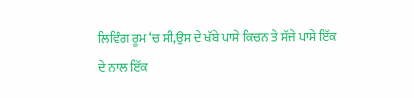ਲਿਵਿੰਗ ਰੂਮ ‘ਚ ਸੀ,ਉਸ ਦੇ ਖੱਬੇ ਪਾਸੇ ਕਿਚਨ ਤੇ ਸੱਜੇ ਪਾਸੇ ਇੱਕ ਦੇ ਨਾਲ ਇੱਕ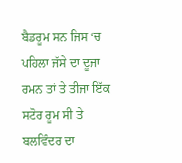ਬੈਡਰੂਮ ਸਨ ਜਿਸ ‘ਚ ਪਹਿਲਾ ਜੱਸੇ ਦਾ ਦੂਜਾ ਰਮਨ ਤਾਂ ਤੇ ਤੀਜਾ ਇੱਕ ਸਟੋਰ ਰੂਮ ਸੀ ਤੇ ਬਲਵਿੰਦਰ ਦਾ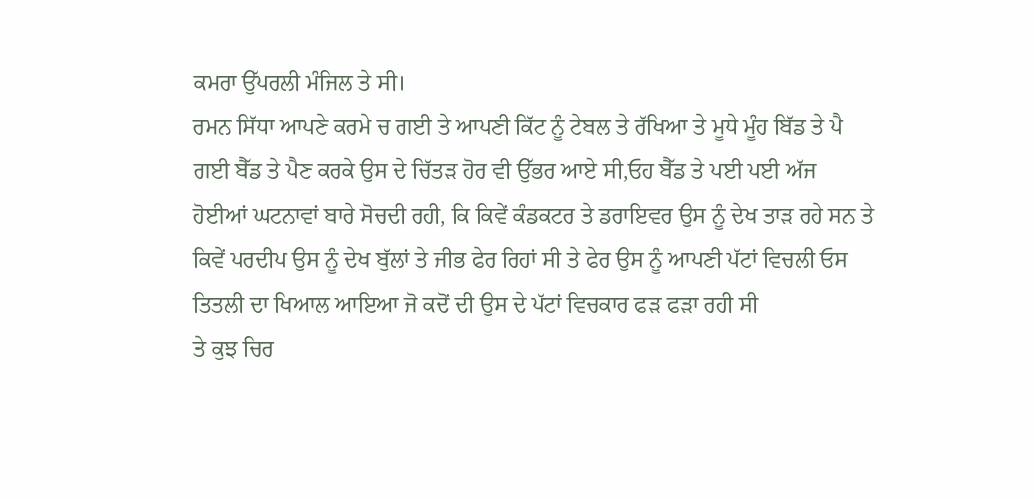ਕਮਰਾ ਉੱਪਰਲੀ ਮੰਜਿਲ ਤੇ ਸੀ।
ਰਮਨ ਸਿੱਧਾ ਆਪਣੇ ਕਰਮੇ ਚ ਗਈ ਤੇ ਆਪਣੀ ਕਿੱਟ ਨੂੰ ਟੇਬਲ ਤੇ ਰੱਖਿਆ ਤੇ ਮੂਧੇ ਮੂੰਹ ਬਿੱਡ ਤੇ ਪੈ ਗਈ ਬੈੱਡ ਤੇ ਪੈਣ ਕਰਕੇ ਉਸ ਦੇ ਚਿੱਤੜ ਹੋਰ ਵੀ ਉੱਭਰ ਆਏ ਸੀ,ਓਹ ਬੈੱਡ ਤੇ ਪਈ ਪਈ ਅੱਜ ਹੋਈਆਂ ਘਟਨਾਵਾਂ ਬਾਰੇ ਸੋਚਦੀ ਰਹੀ, ਕਿ ਕਿਵੇਂ ਕੰਡਕਟਰ ਤੇ ਡਰਾਇਵਰ ਉਸ ਨੂੰ ਦੇਖ ਤਾੜ ਰਹੇ ਸਨ ਤੇ ਕਿਵੇਂ ਪਰਦੀਪ ਉਸ ਨੂੰ ਦੇਖ ਬੁੱਲਾਂ ਤੇ ਜੀਭ ਫੇਰ ਰਿਹਾਂ ਸੀ ਤੇ ਫੇਰ ਉਸ ਨੂੰ ਆਪਣੀ ਪੱਟਾਂ ਵਿਚਲੀ ਓਸ ਤਿਤਲੀ ਦਾ ਖਿਆਲ ਆਇਆ ਜੋ ਕਦੋਂ ਦੀ ਉਸ ਦੇ ਪੱਟਾਂ ਵਿਚਕਾਰ ਫੜ ਫੜਾ ਰਹੀ ਸੀ
ਤੇ ਕੁਝ ਚਿਰ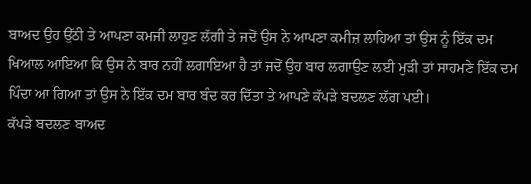ਬਾਅਦ ਉਹ ਉੱਠੀ ਤੇ ਆਪਣਾ ਕਮਜੀ ਲਾਹੁਣ ਲੱਗੀ ਤੇ ਜਦੋਂ ਉਸ ਨੇ ਆਪਣਾ ਕਮੀਜ਼ ਲਾਹਿਆ ਤਾਂ ਉਸ ਨੂੰ ਇੱਕ ਦਮ ਖਿਆਲ ਆਇਆ ਕਿ ਉਸ ਨੇ ਬਾਰ ਨਹੀਂ ਲਗਾਇਆ ਹੈ ਤਾਂ ਜਦੋਂ ਉਹ ਬਾਰ ਲਗਾਉਣ ਲਈ ਮੁੜੀ ਤਾਂ ਸਾਹਮਣੇ ਇੱਕ ਦਮ ਪਿੰਦਾ ਆ ਗਿਆ ਤਾਂ ਉਸ ਨੇ ਇੱਕ ਦਮ ਬਾਰ ਬੰਦ ਕਰ ਦਿੱਤਾ ਤੇ ਆਪਣੇ ਕੱਪੜੇ ਬਦਲਣ ਲੱਗ ਪਈ।
ਕੱਪੜੇ ਬਦਲਣ ਬਾਅਦ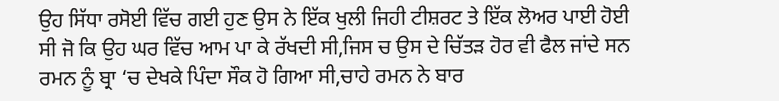ਉਹ ਸਿੱਧਾ ਰਸੋਈ ਵਿੱਚ ਗਈ ਹੁਣ ਉਸ ਨੇ ਇੱਕ ਖੁਲੀ ਜਿਹੀ ਟੀਸ਼ਰਟ ਤੇ ਇੱਕ ਲੋਅਰ ਪਾਈ ਹੋਈ ਸੀ ਜੋ ਕਿ ਉਹ ਘਰ ਵਿੱਚ ਆਮ ਪਾ ਕੇ ਰੱਖਦੀ ਸੀ,ਜਿਸ ਚ ਉਸ ਦੇ ਚਿੱਤੜ ਹੋਰ ਵੀ ਫੈਲ ਜਾਂਦੇ ਸਨ
ਰਮਨ ਨੂੰ ਬ੍ਰਾ ‘ਚ ਦੇਖਕੇ ਪਿੰਦਾ ਸੌਕ ਹੋ ਗਿਆ ਸੀ,ਚਾਹੇ ਰਮਨ ਨੇ ਬਾਰ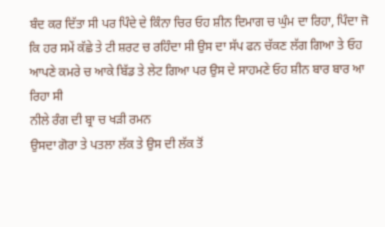ਬੰਦ ਕਰ ਦਿੱਤਾ ਸੀ ਪਰ ਪਿੰਦੇ ਦੇ ਕਿੰਨਾ ਚਿਰ ਓਹ ਸ਼ੀਨ ਦਿਮਾਗ ਚ ਘੁੰਮ ਦਾ ਰਿਹਾ, ਪਿੰਦਾ ਜੋ ਕਿ ਹਰ ਸਮੇਂ ਕੱਛੇ ਤੇ ਟੀ ਸ਼ਰਟ ਚ ਰਹਿੰਦਾ ਸੀ ਉਸ ਦਾ ਸੱਪ ਫਨ ਚੱਕਣ ਲੱਗ ਗਿਆ ਤੇ ਓਹ ਆਪਣੇ ਕਮਰੇ ਚ ਆਕੇ ਬਿੱਡ ਤੇ ਲੇਟ ਗਿਆ ਪਰ ਉਸ ਦੇ ਸਾਹਮਣੇ ਓਹ ਸ਼ੀਨ ਬਾਰ ਬਾਰ ਆ ਰਿਹਾ ਸੀ
ਨੀਲੇ ਰੰਗ ਦੀ ਬ੍ਰਾ ਚ ਖੜੀ ਰਮਨ
ਉਸਦਾ ਗੋਰਾ ਤੇ ਪਤਲਾ ਲੱਕ ਤੇ ਉਸ ਦੀ ਲੱਕ ਤੋਂ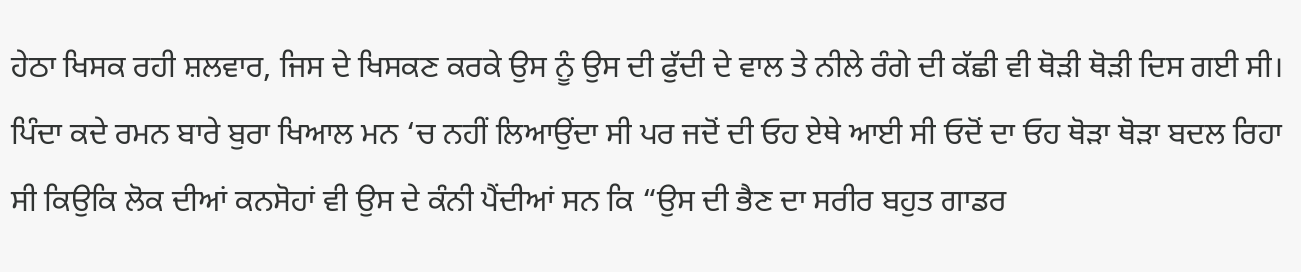ਹੇਠਾ ਖਿਸਕ ਰਹੀ ਸ਼ਲਵਾਰ, ਜਿਸ ਦੇ ਖਿਸਕਣ ਕਰਕੇ ਉਸ ਨੂੰ ਉਸ ਦੀ ਫੁੱਦੀ ਦੇ ਵਾਲ ਤੇ ਨੀਲੇ ਰੰਗੇ ਦੀ ਕੱਛੀ ਵੀ ਥੋੜੀ ਥੋੜੀ ਦਿਸ ਗਈ ਸੀ।
ਪਿੰਦਾ ਕਦੇ ਰਮਨ ਬਾਰੇ ਬੁਰਾ ਖਿਆਲ ਮਨ ‘ਚ ਨਹੀਂ ਲਿਆਉਂਦਾ ਸੀ ਪਰ ਜਦੋਂ ਦੀ ਓਹ ਏਥੇ ਆਈ ਸੀ ਓਦੋਂ ਦਾ ਓਹ ਥੋੜਾ ਥੋੜਾ ਬਦਲ ਰਿਹਾ ਸੀ ਕਿਉਕਿ ਲੋਕ ਦੀਆਂ ਕਨਸੋਹਾਂ ਵੀ ਉਸ ਦੇ ਕੰਨੀ ਪੈਂਦੀਆਂ ਸਨ ਕਿ “ਉਸ ਦੀ ਭੈਣ ਦਾ ਸਰੀਰ ਬਹੁਤ ਗਾਡਰ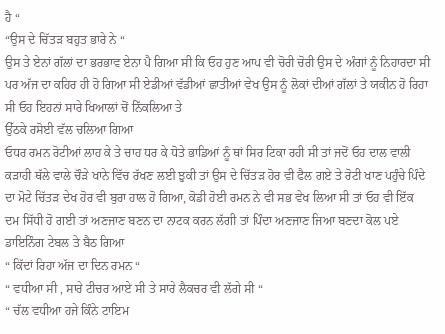ਹੈ “
“ਉਸ ਦੇ ਚਿੱਤੜ ਬਹੁਤ ਭਾਰੇ ਨੇ “
ਉਸ ਤੇ ਏਨਾਂ ਗੱਲਾਂ ਦਾ ਭਰਭਾਵ ਏਨਾ ਪੈ ਗਿਆ ਸੀ ਕਿ ਓਹ ਹੁਣ ਆਪ ਵੀ ਚੋਰੀ ਚੋਰੀ ਉਸ ਦੇ ਅੰਗਾਂ ਨੂੰ ਨਿਹਾਰਦਾ ਸੀ ਪਰ ਅੱਜ ਦਾ ਕਹਿਰ ਹੀ ਹੋ ਗਿਆ ਸੀ ਏਡੀਆਂ ਵੱਡੀਆਂ ਛਾਤੀਆਂ ਵੇਖ ਉਸ ਨੂੰ ਲੋਕਾਂ ਦੀਆਂ ਗੱਲਾਂ ਤੇ ਯਕੀਨ ਹੋ ਰਿਹਾ ਸੀ ਓਹ ਇਹਨਾਂ ਸਾਰੇ ਖਿਆਲਾਂ ਚੋਂ ਨਿੱਕਲਿਆ ਤੇ
ਉੱਠਕੇ ਰਸੋਈ ਵੱਲ ਚਲਿਆ ਗਿਆ
ਓਧਰ ਰਮਨ ਰੋਟੀਆਂ ਲਾਹ ਕੇ ਤੇ ਚਾਹ ਧਰ ਕੇ ਧੋਤੇ ਭਾਡਿਆਂ ਨੂੰ ਥਾਂ ਸਿਰ ਟਿਕਾ ਰਹੀ ਸੀ ਤਾਂ ਜਦੋਂ ਓਹ ਦਾਲ ਵਾਲੀ ਕੜਾਹੀ ਥੱਲੇ ਵਾਲੇ ਚੌੜੇ ਖਾਨੇ ਵਿੱਚ ਰੱਖਣ ਲਈ ਝੁਕੀ ਤਾਂ ਉਸ ਦੇ ਚਿੱਤੜ ਹੋਰ ਵੀ ਫੈਲ ਗਏ ਤੇ ਰੋਟੀ ਖਾਣ ਪਹੁੰਚੇ ਪਿੰਦੇ ਦਾ ਮੋਟੇ ਚਿੱਤੜ ਦੇਖ ਹੋਰ ਵੀ ਬੁਰਾ ਹਾਲ ਹੋ ਗਿਆ, ਕੋਡੀ ਹੋਈ ਰਮਨ ਨੇ ਵੀ ਸਭ ਵੇਖ ਲਿਆ ਸੀ ਤਾਂ ਓਹ ਵੀ ਇੱਕ ਦਮ ਸਿੱਧੀ ਹੋ ਗਈ ਤਾਂ ਅਣਜਾਣ ਬਣਨ ਦਾ ਨਾਟਕ ਕਰਨ ਲੱਗੀ ਤਾਂ ਪਿੰਦਾ ਅਣਜਾਣ ਜਿਆ ਬਣਦਾ ਕੋਲ ਪਏ ਡਾਇਨਿੰਗ ਟੇਬਲ ਤੇ ਬੈਠ ਗਿਆ
“ ਕਿੱਦਾਂ ਰਿਹਾ ਅੱਜ ਦਾ ਦਿਨ ਰਮਨ “
“ ਵਧੀਆ ਸੀ , ਸਾਰੇ ਟੀਚਰ ਆਏ ਸੀ ਤੇ ਸਾਰੇ ਲੈਕਚਰ ਵੀ ਲੱਗੇ ਸੀ “
“ ਚੱਲ ਵਧੀਆ ਹਜੇ ਕਿੰਨੇ ਟਾਇਮ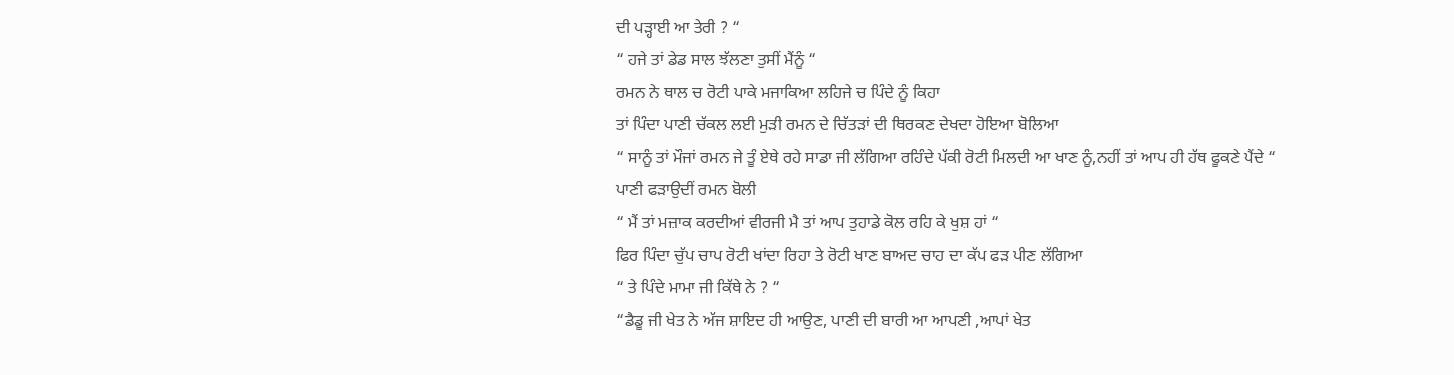ਦੀ ਪੜ੍ਹਾਈ ਆ ਤੇਰੀ ? “
“ ਹਜੇ ਤਾਂ ਡੇਡ ਸਾਲ ਝੱਲਣਾ ਤੁਸੀਂ ਮੈਂਨੂੰ “
ਰਮਨ ਨੇ ਥਾਲ ਚ ਰੋਟੀ ਪਾਕੇ ਮਜਾਕਿਆ ਲਹਿਜੇ ਚ ਪਿੰਦੇ ਨੂੰ ਕਿਹਾ
ਤਾਂ ਪਿੰਦਾ ਪਾਣੀ ਚੱਕਲ ਲਈ ਮੁੜੀ ਰਮਨ ਦੇ ਚਿੱਤੜਾਂ ਦੀ ਥਿਰਕਣ ਦੇਖਦਾ ਹੋਇਆ ਬੋਲਿਆ
“ ਸਾਨੂੰ ਤਾਂ ਮੌਜਾਂ ਰਮਨ ਜੇ ਤੂੰ ਏਥੇ ਰਹੇ ਸਾਡਾ ਜੀ ਲੱਗਿਆ ਰਹਿੰਦੇ ਪੱਕੀ ਰੋਟੀ ਮਿਲਦੀ ਆ ਖਾਣ ਨੂੰ,ਨਹੀਂ ਤਾਂ ਆਪ ਹੀ ਹੱਥ ਫੂਕਣੇ ਪੈਂਦੇ “
ਪਾਣੀ ਫੜਾਉਦੀਂ ਰਮਨ ਬੋਲੀ
“ ਮੈਂ ਤਾਂ ਮਜ਼ਾਕ ਕਰਦੀਆਂ ਵੀਰਜੀ ਮੈ ਤਾਂ ਆਪ ਤੁਹਾਡੇ ਕੋਲ ਰਹਿ ਕੇ ਖੁਸ਼ ਹਾਂ “
ਫਿਰ ਪਿੰਦਾ ਚੁੱਪ ਚਾਪ ਰੋਟੀ ਖਾਂਦਾ ਰਿਹਾ ਤੇ ਰੋਟੀ ਖਾਣ ਬਾਅਦ ਚਾਹ ਦਾ ਕੱਪ ਫੜ ਪੀਣ ਲੱਗਿਆ
“ ਤੇ ਪਿੰਦੇ ਮਾਮਾ ਜੀ ਕਿੱਥੇ ਨੇ ? “
“ਡੈਡੂ ਜੀ ਖੇਤ ਨੇ ਅੱਜ ਸ਼ਾਇਦ ਹੀ ਆਉਣ, ਪਾਣੀ ਦੀ ਬਾਰੀ ਆ ਆਪਣੀ ,ਆਪਾਂ ਖੇਤ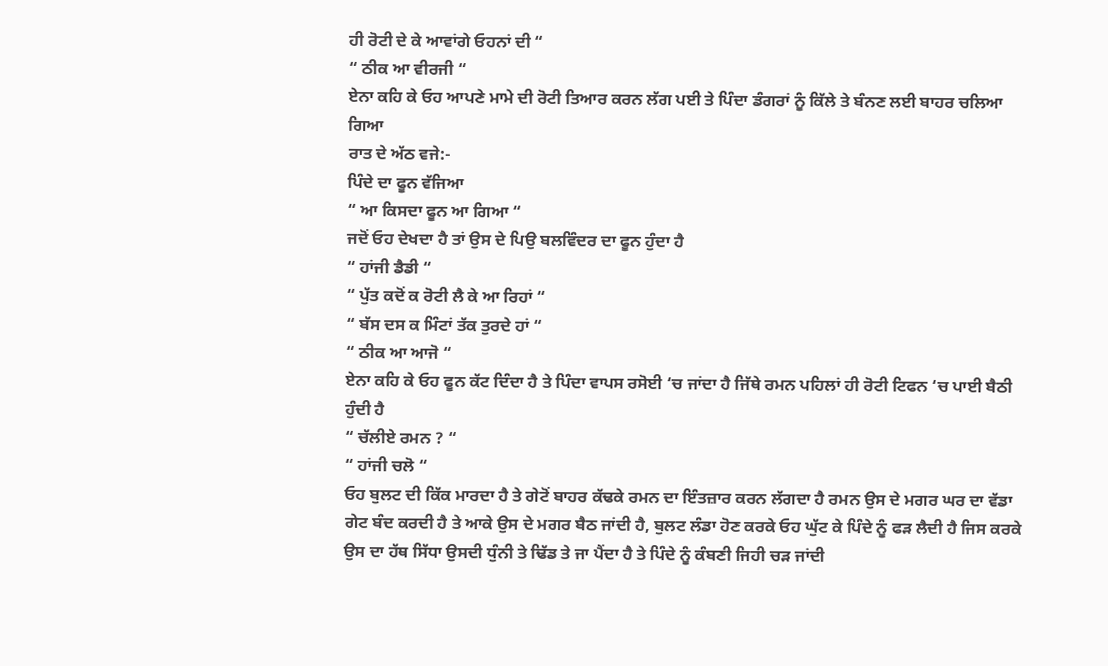ਹੀ ਰੋਟੀ ਦੇ ਕੇ ਆਵਾਂਗੇ ਓਹਨਾਂ ਦੀ “
“ ਠੀਕ ਆ ਵੀਰਜੀ “
ਏਨਾ ਕਹਿ ਕੇ ਓਹ ਆਪਣੇ ਮਾਮੇ ਦੀ ਰੋਟੀ ਤਿਆਰ ਕਰਨ ਲੱਗ ਪਈ ਤੇ ਪਿੰਦਾ ਡੰਗਰਾਂ ਨੂੰ ਕਿੱਲੇ ਤੇ ਬੰਨਣ ਲਈ ਬਾਹਰ ਚਲਿਆ ਗਿਆ
ਰਾਤ ਦੇ ਅੱਠ ਵਜੇ:-
ਪਿੰਦੇ ਦਾ ਫੂਨ ਵੱਜਿਆ
“ ਆ ਕਿਸਦਾ ਫੂਨ ਆ ਗਿਆ “
ਜਦੋਂ ਓਹ ਦੇਖਦਾ ਹੈ ਤਾਂ ਉਸ ਦੇ ਪਿਉ ਬਲਵਿੰਦਰ ਦਾ ਫੂਨ ਹੁੰਦਾ ਹੈ
“ ਹਾਂਜੀ ਡੈਡੀ “
“ ਪੁੱਤ ਕਦੋਂ ਕ ਰੋਟੀ ਲੈ ਕੇ ਆ ਰਿਹਾਂ “
“ ਬੱਸ ਦਸ ਕ ਮਿੰਟਾਂ ਤੱਕ ਤੁਰਦੇ ਹਾਂ “
“ ਠੀਕ ਆ ਆਜੋ “
ਏਨਾ ਕਹਿ ਕੇ ਓਹ ਫੂਨ ਕੱਟ ਦਿੰਦਾ ਹੈ ਤੇ ਪਿੰਦਾ ਵਾਪਸ ਰਸੋਈ ‘ਚ ਜਾਂਦਾ ਹੈ ਜਿੱਥੇ ਰਮਨ ਪਹਿਲਾਂ ਹੀ ਰੋਟੀ ਟਿਫਨ ‘ਚ ਪਾਈ ਬੈਠੀ ਹੁੰਦੀ ਹੈ
“ ਚੱਲੀਏ ਰਮਨ ? “
“ ਹਾਂਜੀ ਚਲੋ “
ਓਹ ਬੁਲਟ ਦੀ ਕਿੱਕ ਮਾਰਦਾ ਹੈ ਤੇ ਗੇਟੋਂ ਬਾਹਰ ਕੱਢਕੇ ਰਮਨ ਦਾ ਇੰਤਜ਼ਾਰ ਕਰਨ ਲੱਗਦਾ ਹੈ ਰਮਨ ਉਸ ਦੇ ਮਗਰ ਘਰ ਦਾ ਵੱਡਾ ਗੇਟ ਬੰਦ ਕਰਦੀ ਹੈ ਤੇ ਆਕੇ ਉਸ ਦੇ ਮਗਰ ਬੈਠ ਜਾਂਦੀ ਹੈ, ਬੁਲਟ ਲੰਡਾ ਹੋਣ ਕਰਕੇ ਓਹ ਘੁੱਟ ਕੇ ਪਿੰਦੇ ਨੂੰ ਫੜ ਲੈਦੀ ਹੈ ਜਿਸ ਕਰਕੇ ਉਸ ਦਾ ਹੱਥ ਸਿੱਧਾ ਉਸਦੀ ਧੁੰਨੀ ਤੇ ਢਿੱਡ ਤੇ ਜਾ ਪੈਂਦਾ ਹੈ ਤੇ ਪਿੰਦੇ ਨੂੰ ਕੰਬਣੀ ਜਿਹੀ ਚੜ ਜਾਂਦੀ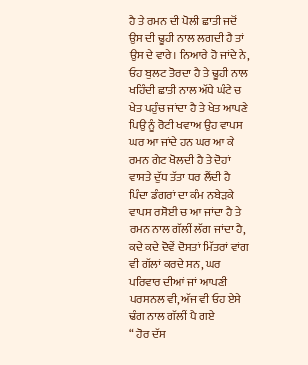ਹੈ ਤੇ ਰਮਨ ਦੀ ਪੋਲੀ ਛਾਤੀ ਜਦੋਂ ਉਸ ਦੀ ਢੂਹੀ ਨਾਲ ਲਗਦੀ ਹੈ ਤਾਂ ਉਸ ਦੇ ਵਾਰੇ। ਨਿਆਰੇ ਹੋ ਜਾਂਦੇ ਨੇ, ਓਹ ਬੁਲਟ ਤੋਰਦਾ ਹੈ ਤੇ ਢੂਹੀ ਨਾਲ ਖਹਿੰਦੀ ਛਾਤੀ ਨਾਲ ਅੱਧੇ ਘੰਟੇ ਚ ਖੇਤ ਪਹੁੰਚ ਜਾਂਦਾ ਹੈ ਤੇ ਖੇਤ ਆਪਣੇ ਪਿਉ ਨੂੰ ਰੋਟੀ ਖਵਾਅ ਉਹ ਵਾਪਸ ਘਰ ਆ ਜਾਂਦੇ ਹਨ ਘਰ ਆ ਕੇ ਰਮਨ ਗੇਟ ਖੋਲਦੀ ਹੈ ਤੇ ਦੋਹਾਂ ਵਾਸਤੇ ਦੁੱਧ ਤੱਤਾ ਧਰ ਲੈਂਦੀ ਹੈ
ਪਿੰਦਾ ਡੰਗਰਾਂ ਦਾ ਕੰਮ ਨਬੇੜਕੇ ਵਾਪਸ ਰਸੋਈ ਚ ਆ ਜਾਂਦਾ ਹੈ ਤੇ ਰਮਨ ਨਾਲ ਗੱਲੀਂ ਲੱਗ ਜਾਂਦਾ ਹੈ,
ਕਦੇ ਕਦੇ ਦੋਵੇਂ ਦੋਸਤਾਂ ਮਿੱਤਰਾਂ ਵਾਂਗ ਵੀ ਗੱਲਾਂ ਕਰਦੇ ਸਨ, ਘਰ ਪਰਿਵਾਰ ਦੀਆਂ ਜਾਂ ਆਪਣੀ ਪਰਸਨਲ ਵੀ, ਅੱਜ ਵੀ ਓਹ ਏਸੇ ਢੰਗ ਨਾਲ ਗੱਲੀਂ ਪੈ ਗਏ
“ ਹੋਰ ਦੱਸ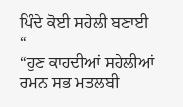ਪਿੰਦੇ ਕੋਈ ਸਹੇਲੀ ਬਣਾਈ “
“ਹੁਣ ਕਾਹਦੀਆਂ ਸਹੇਲੀਆਂ ਰਮਨ ਸਭ ਮਤਲਬੀ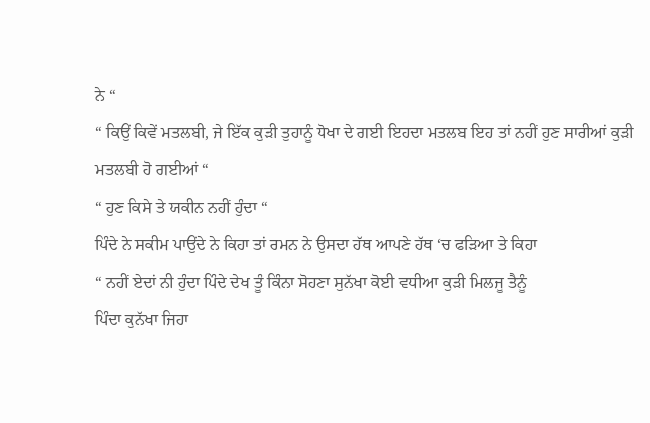ਨੇ “
“ ਕਿਉਂ ਕਿਵੇਂ ਮਤਲਬੀ, ਜੇ ਇੱਕ ਕੁੜੀ ਤੁਹਾਨੂੰ ਧੋਖਾ ਦੇ ਗਈ ਇਹਦਾ ਮਤਲਬ ਇਹ ਤਾਂ ਨਹੀਂ ਹੁਣ ਸਾਰੀਆਂ ਕੁੜੀ ਮਤਲਬੀ ਹੋ ਗਈਆਂ “
“ ਹੁਣ ਕਿਸੇ ਤੇ ਯਕੀਨ ਨਹੀਂ ਹੁੰਦਾ “
ਪਿੰਦੇ ਨੇ ਸਕੀਮ ਪਾਉਂਦੇ ਨੇ ਕਿਹਾ ਤਾਂ ਰਮਨ ਨੇ ਉਸਦਾ ਹੱਥ ਆਪਣੇ ਹੱਥ ‘ਚ ਫੜਿਆ ਤੇ ਕਿਹਾ
“ ਨਹੀਂ ਏਦਾਂ ਨੀ ਹੁੰਦਾ ਪਿੰਦੇ ਦੇਖ ਤੂੰ ਕਿੰਨਾ ਸੋਹਣਾ ਸੁਨੱਖਾ ਕੋਈ ਵਧੀਆ ਕੁੜੀ ਮਿਲਜੂ ਤੈਨੂੰ
ਪਿੰਦਾ ਕੁਨੱਖਾ ਜਿਹਾ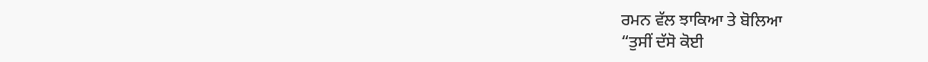ਰਮਨ ਵੱਲ ਝਾਕਿਆ ਤੇ ਬੋਲਿਆ
“ਤੁਸੀਂ ਦੱਸੋ ਕੋਈ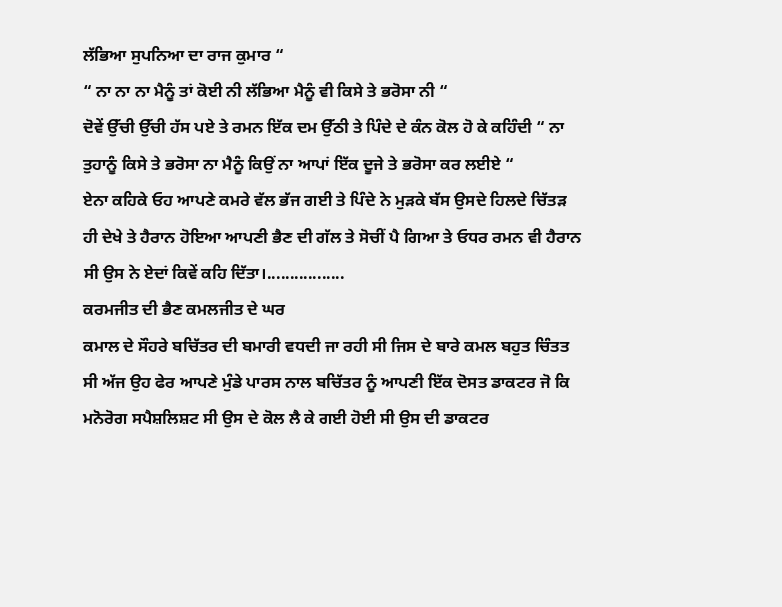ਲੱਭਿਆ ਸੁਪਨਿਆ ਦਾ ਰਾਜ ਕੁਮਾਰ “
“ ਨਾ ਨਾ ਨਾ ਮੈਨੂੰ ਤਾਂ ਕੋਈ ਨੀ ਲੱਭਿਆ ਮੈਨੂੰ ਵੀ ਕਿਸੇ ਤੇ ਭਰੋਸਾ ਨੀ “
ਦੋਵੇਂ ਉੱਚੀ ਉੱਚੀ ਹੱਸ ਪਏ ਤੇ ਰਮਨ ਇੱਕ ਦਮ ਉੱਠੀ ਤੇ ਪਿੰਦੇ ਦੇ ਕੰਨ ਕੋਲ ਹੋ ਕੇ ਕਹਿੰਦੀ “ ਨਾ ਤੁਹਾਨੂੰ ਕਿਸੇ ਤੇ ਭਰੋਸਾ ਨਾ ਮੈਨੂੰ ਕਿਉਂ ਨਾ ਆਪਾਂ ਇੱਕ ਦੂਜੇ ਤੇ ਭਰੋਸਾ ਕਰ ਲਈਏ “
ਏਨਾ ਕਹਿਕੇ ਓਹ ਆਪਣੇ ਕਮਰੇ ਵੱਲ ਭੱਜ ਗਈ ਤੇ ਪਿੰਦੇ ਨੇ ਮੁੜਕੇ ਬੱਸ ਉਸਦੇ ਹਿਲਦੇ ਚਿੱਤੜ ਹੀ ਦੇਖੇ ਤੇ ਹੈਰਾਨ ਹੋਇਆ ਆਪਣੀ ਭੈਣ ਦੀ ਗੱਲ ਤੇ ਸੋਚੀਂ ਪੈ ਗਿਆ ਤੇ ਓਧਰ ਰਮਨ ਵੀ ਹੈਰਾਨ ਸੀ ਉਸ ਨੇ ਏਦਾਂ ਕਿਵੇਂ ਕਹਿ ਦਿੱਤਾ।.................
ਕਰਮਜੀਤ ਦੀ ਭੈਣ ਕਮਲਜੀਤ ਦੇ ਘਰ
ਕਮਾਲ ਦੇ ਸੌਹਰੇ ਬਚਿੱਤਰ ਦੀ ਬਮਾਰੀ ਵਧਦੀ ਜਾ ਰਹੀ ਸੀ ਜਿਸ ਦੇ ਬਾਰੇ ਕਮਲ ਬਹੁਤ ਚਿੰਤਤ ਸੀ ਅੱਜ ਉਹ ਫੇਰ ਆਪਣੇ ਮੁੰਡੇ ਪਾਰਸ ਨਾਲ ਬਚਿੱਤਰ ਨੂੰ ਆਪਣੀ ਇੱਕ ਦੋਸਤ ਡਾਕਟਰ ਜੋ ਕਿ ਮਨੋਰੋਗ ਸਪੈਸ਼ਲਿਸ਼ਟ ਸੀ ਉਸ ਦੇ ਕੋਲ ਲੈ ਕੇ ਗਈ ਹੋਈ ਸੀ ਉਸ ਦੀ ਡਾਕਟਰ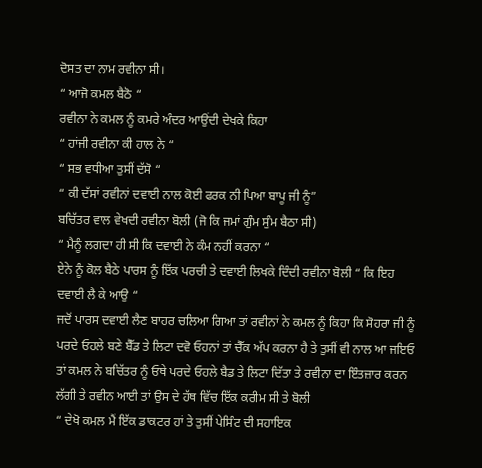ਦੋਸਤ ਦਾ ਨਾਮ ਰਵੀਨਾ ਸੀ।
“ ਆਜੋ ਕਮਲ ਬੈਠੋ “
ਰਵੀਨਾ ਨੇ ਕਮਲ ਨੂੰ ਕਮਰੇ ਅੰਦਰ ਆਉਂਦੀ ਦੇਖਕੇ ਕਿਹਾ
“ ਹਾਂਜੀ ਰਵੀਨਾ ਕੀ ਹਾਲ ਨੇ “
“ ਸਭ ਵਧੀਆ ਤੁਸੀਂ ਦੱਸੋ “
“ ਕੀ ਦੱਸਾਂ ਰਵੀਨਾਂ ਦਵਾਈ ਨਾਲ ਕੋਈ ਫਰਕ ਨੀ ਪਿਆ ਬਾਪੂ ਜੀ ਨੂੰ”
ਬਚਿੱਤਰ ਵਾਲ ਵੇਖਦੀ ਰਵੀਨਾ ਬੋਲੀ (ਜੋ ਕਿ ਜਮਾਂ ਗੁੰਮ ਸੁੰਮ ਬੈਠਾ ਸੀ)
“ ਮੈਨੂੰ ਲਗਦਾ ਹੀ ਸੀ ਕਿ ਦਵਾਈ ਨੇ ਕੰਮ ਨਹੀਂ ਕਰਨਾ “
ਏਨੇ ਨੂੰ ਕੋਲ ਬੈਠੇ ਪਾਰਸ ਨੂੰ ਇੱਕ ਪਰਚੀ ਤੇ ਦਵਾਈ ਲਿਖਕੇ ਦਿੰਦੀ ਰਵੀਨਾ ਬੋਲੀ “ ਕਿ ਇਹ ਦਵਾਈ ਲੈ ਕੇ ਆਉ “
ਜਦੋਂ ਪਾਰਸ ਦਵਾਈ ਲੈਣ ਬਾਹਰ ਚਲਿਆ ਗਿਆ ਤਾਂ ਰਵੀਨਾਂ ਨੇ ਕਮਲ ਨੂੰ ਕਿਹਾ ਕਿ ਸੋਹਰਾ ਜੀ ਨੂੰ ਪਰਦੇ ਓਹਲੇ ਬਣੇ ਬੈੱਡ ਤੇ ਲਿਟਾ ਦਵੋ ਓਹਨਾਂ ਤਾਂ ਚੈੱਕ ਅੱਪ ਕਰਨਾ ਹੈ ਤੇ ਤੁਸੀਂ ਵੀ ਨਾਲ ਆ ਜਇਓ
ਤਾਂ ਕਮਲ ਨੇ ਬਚਿੱਤਰ ਨੂੰ ਓਥੇ ਪਰਦੇ ਓਹਲੇ ਬੈਡ ਤੇ ਲਿਟਾ ਦਿੱਤਾ ਤੇ ਰਵੀਨਾ ਦਾ ਇੰਤਜ਼ਾਰ ਕਰਨ ਲੱਗੀ ਤੇ ਰਵੀਨ ਆਈ ਤਾਂ ਉਸ ਦੇ ਹੱਥ ਵਿੱਚ ਇੱਕ ਕਰੀਮ ਸੀ ਤੇ ਬੋਲੀ
“ ਦੇਖੋ ਕਮਲ ਮੈਂ ਇੱਕ ਡਾਕਟਰ ਹਾਂ ਤੇ ਤੁਸੀਂ ਪੇਸਿੰਟ ਦੀ ਸਹਾਇਕ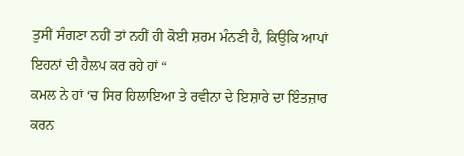ਤੁਸੀਂ ਸੰਗਣਾ ਨਹੀਂ ਤਾਂ ਨਹੀਂ ਹੀ ਕੋਈ ਸ਼ਰਮ ਮੰਨਣੀ ਹੈ, ਕਿਉਕਿ ਆਪਾਂ ਇਹਨਾਂ ਦੀ ਹੈਲਪ ਕਰ ਰਹੇ ਹਾਂ “
ਕਮਲ ਨੇ ਹਾਂ ‘ਚ ਸਿਰ ਹਿਲਾਇਆ ਤੇ ਰਵੀਨਾ ਦੇ ਇਸ਼ਾਰੇ ਦਾ ਇੰਤਜ਼ਾਰ ਕਰਨ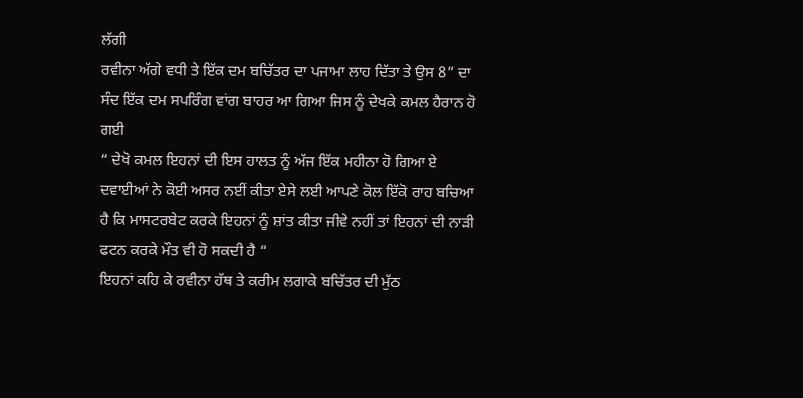ਲੱਗੀ
ਰਵੀਨਾ ਅੱਗੇ ਵਧੀ ਤੇ ਇੱਕ ਦਮ ਬਚਿੱਤਰ ਦਾ ਪਜਾਮਾ ਲਾਹ ਦਿੱਤਾ ਤੇ ਉਸ 8” ਦਾ ਸੰਦ ਇੱਕ ਦਮ ਸਪਰਿੰਗ ਵਾਂਗ ਬਾਹਰ ਆ ਗਿਆ ਜਿਸ ਨੂੰ ਦੇਖਕੇ ਕਮਲ ਹੈਰਾਨ ਹੋ ਗਈ
“ ਦੇਖੋ ਕਮਲ ਇਹਨਾਂ ਦੀ ਇਸ ਹਾਲਤ ਨੂੰ ਅੱਜ ਇੱਕ ਮਹੀਨਾ ਹੋ ਗਿਆ ਏ
ਦਵਾਈਆਂ ਨੇ ਕੋਈ ਅਸਰ ਨਈਂ ਕੀਤਾ ਏਸੇ ਲਈ ਆਪਣੇ ਕੋਲ ਇੱਕੋ ਰਾਹ ਬਚਿਆ ਹੈ ਕਿ ਮਾਸਟਰਬੇਟ ਕਰਕੇ ਇਹਨਾਂ ਨੂੰ ਸ਼ਾਂਤ ਕੀਤਾ ਜੀਵੇ ਨਹੀਂ ਤਾਂ ਇਹਨਾਂ ਦੀ ਨਾੜੀ ਫਟਨ ਕਰਕੇ ਮੌਤ ਵੀ ਹੋ ਸਕਦੀ ਹੈ “
ਇਹਨਾਂ ਕਹਿ ਕੇ ਰਵੀਨਾ ਹੱਥ ਤੇ ਕਰੀਮ ਲਗਾਕੇ ਬਚਿੱਤਰ ਦੀ ਮੁੱਠ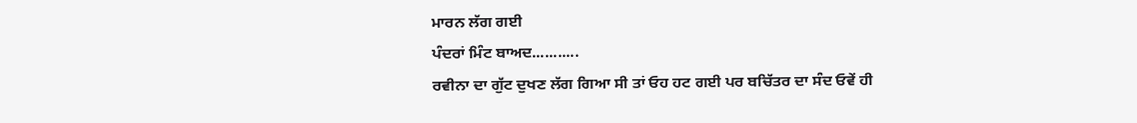ਮਾਰਨ ਲੱਗ ਗਈ
ਪੰਦਰਾਂ ਮਿੰਟ ਬਾਅਦ...........
ਰਵੀਨਾ ਦਾ ਗੁੱਟ ਦੁਖਣ ਲੱਗ ਗਿਆ ਸੀ ਤਾਂ ਓਹ ਹਟ ਗਈ ਪਰ ਬਚਿੱਤਰ ਦਾ ਸੰਦ ਓਵੇਂ ਹੀ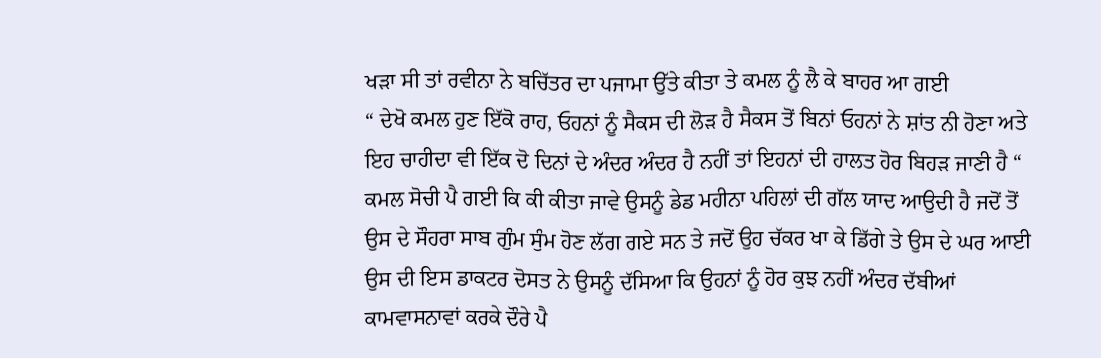ਖੜਾ ਸੀ ਤਾਂ ਰਵੀਨਾ ਨੇ ਬਚਿੱਤਰ ਦਾ ਪਜਾਮਾ ਉੱਤੇ ਕੀਤਾ ਤੇ ਕਮਲ ਨੂੰ ਲੈ ਕੇ ਬਾਹਰ ਆ ਗਈ
“ ਦੇਖੋ ਕਮਲ ਹੁਣ ਇੱਕੋ ਰਾਹ, ਓਹਨਾਂ ਨੂੰ ਸੈਕਸ ਦੀ ਲੋੜ ਹੈ ਸੈਕਸ ਤੋਂ ਬਿਨਾਂ ਓਹਨਾਂ ਨੇ ਸ਼ਾਂਤ ਨੀ ਹੋਣਾ ਅਤੇ ਇਹ ਚਾਹੀਦਾ ਵੀ ਇੱਕ ਦੋ ਦਿਨਾਂ ਦੇ ਅੰਦਰ ਅੰਦਰ ਹੈ ਨਹੀਂ ਤਾਂ ਇਹਨਾਂ ਦੀ ਹਾਲਤ ਹੋਰ ਬਿਹੜ ਜਾਣੀ ਹੈ “
ਕਮਲ ਸੋਚੀ ਪੈ ਗਈ ਕਿ ਕੀ ਕੀਤਾ ਜਾਵੇ ਉਸਨੂੰ ਡੇਡ ਮਹੀਨਾ ਪਹਿਲਾਂ ਦੀ ਗੱਲ ਯਾਦ ਆਉਦੀ ਹੈ ਜਦੋਂ ਤੋਂ ਉਸ ਦੇ ਸੌਹਰਾ ਸਾਬ ਗੁੰਮ ਸੁੰਮ ਹੋਣ ਲੱਗ ਗਏ ਸਨ ਤੇ ਜਦੋਂ ਉਹ ਚੱਕਰ ਖਾ ਕੇ ਡਿੱਗੇ ਤੇ ਉਸ ਦੇ ਘਰ ਆਈ ਉਸ ਦੀ ਇਸ ਡਾਕਟਰ ਦੋਸਤ ਨੇ ਉਸਨੂੰ ਦੱਸਿਆ ਕਿ ਉਹਨਾਂ ਨੂੰ ਹੋਰ ਕੁਝ ਨਹੀਂ ਅੰਦਰ ਦੱਬੀਆਂ ਕਾਮਵਾਸਨਾਵਾਂ ਕਰਕੇ ਦੌਰੇ ਪੈ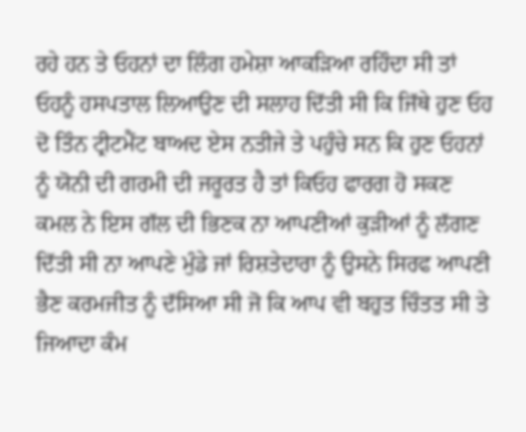ਰਹੇ ਹਨ ਤੇ ਓਹਨਾਂ ਦਾ ਲਿੰਗ ਹਮੇਸ਼ਾ ਆਕੜਿਆ ਰਹਿੰਦਾ ਸੀ ਤਾਂ ਓਹਨੂੰ ਹਸਪਤਾਲ ਲਿਆਉਣ ਦੀ ਸਲਾਹ ਦਿੱਤੀ ਸੀ ਕਿ ਜਿੱਥੇ ਹੁਣ ਓਹ ਦੋ ਤਿੰਨ ਟ੍ਰੀਟਮੈਂਟ ਬਾਅਦ ਏਸ ਨਤੀਜੇ ਤੇ ਪਹੁੰਚੇ ਸਨ ਕਿ ਹੁਣ ਓਹਨਾਂ ਨੂੰ ਯੋਨੀ ਦੀ ਗਰਮੀ ਦੀ ਜਰੂਰਤ ਹੈ ਤਾਂ ਕਿਓਹ ਫਾਰਗ ਹੋ ਸਕਣ
ਕਮਲ ਨੇ ਇਸ ਗੱਲ ਦੀ ਭਿਣਕ ਨਾ ਆਪਣੀਆਂ ਕੁੜੀਆਂ ਨੂੰ ਲੱਗਣ ਦਿੱਤੀ ਸੀ ਨਾ ਆਪਣੇ ਮੁੰਡੇ ਜਾਂ ਰਿਸ਼ਤੇਦਾਰਾ ਨੂੰ ਉਸਨੇ ਸਿਰਫ ਆਪਣੀ ਭੈਣ ਕਰਮਜੀਤ ਨੂੰ ਦੱਸਿਆ ਸੀ ਜੋ ਕਿ ਆਪ ਵੀ ਬਹੁਤ ਚਿੰਤਤ ਸੀ ਤੇ ਜਿਆਦਾ ਕੰਮ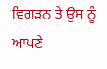ਵਿਗੜਨ ਤੇ ਉਸ ਨੂੰ ਆਪਣੇ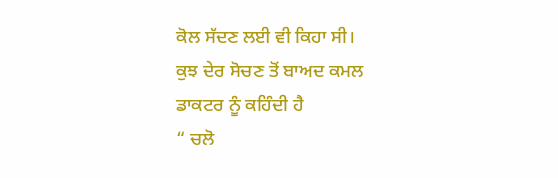ਕੋਲ ਸੱਦਣ ਲਈ ਵੀ ਕਿਹਾ ਸੀ।
ਕੁਝ ਦੇਰ ਸੋਚਣ ਤੋਂ ਬਾਅਦ ਕਮਲ ਡਾਕਟਰ ਨੂੰ ਕਹਿੰਦੀ ਹੈ
“ ਚਲੋ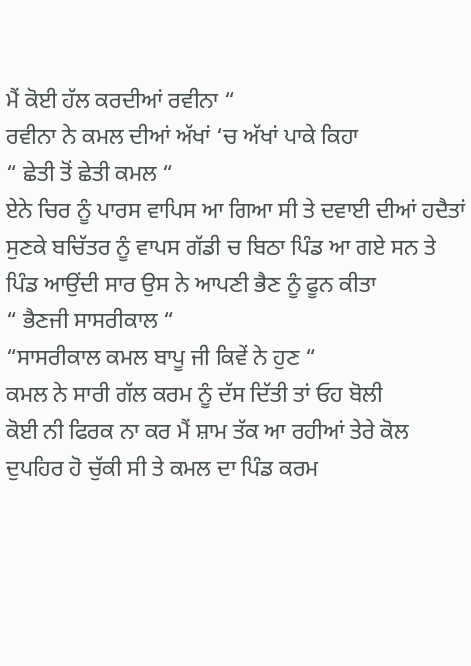ਮੈਂ ਕੋਈ ਹੱਲ ਕਰਦੀਆਂ ਰਵੀਨਾ “
ਰਵੀਨਾ ਨੇ ਕਮਲ ਦੀਆਂ ਅੱਖਾਂ ‘ਚ ਅੱਖਾਂ ਪਾਕੇ ਕਿਹਾ
“ ਛੇਤੀ ਤੋਂ ਛੇਤੀ ਕਮਲ “
ਏਨੇ ਚਿਰ ਨੂੰ ਪਾਰਸ ਵਾਪਿਸ ਆ ਗਿਆ ਸੀ ਤੇ ਦਵਾਈ ਦੀਆਂ ਹਦੈਤਾਂ ਸੁਣਕੇ ਬਚਿੱਤਰ ਨੂੰ ਵਾਪਸ ਗੱਡੀ ਚ ਬਿਠਾ ਪਿੰਡ ਆ ਗਏ ਸਨ ਤੇ ਪਿੰਡ ਆਉਂਦੀ ਸਾਰ ਉਸ ਨੇ ਆਪਣੀ ਭੈਣ ਨੂੰ ਫੂਨ ਕੀਤਾ
“ ਭੈਣਜੀ ਸਾਸਰੀਕਾਲ “
“ਸਾਸਰੀਕਾਲ ਕਮਲ ਬਾਪੂ ਜੀ ਕਿਵੇਂ ਨੇ ਹੁਣ “
ਕਮਲ ਨੇ ਸਾਰੀ ਗੱਲ ਕਰਮ ਨੂੰ ਦੱਸ ਦਿੱਤੀ ਤਾਂ ਓਹ ਬੋਲੀ
ਕੋਈ ਨੀ ਫਿਰਕ ਨਾ ਕਰ ਮੈਂ ਸ਼ਾਮ ਤੱਕ ਆ ਰਹੀਆਂ ਤੇਰੇ ਕੋਲ
ਦੁਪਹਿਰ ਹੋ ਚੁੱਕੀ ਸੀ ਤੇ ਕਮਲ ਦਾ ਪਿੰਡ ਕਰਮ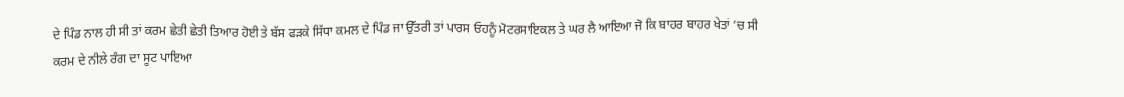ਦੇ ਪਿੰਡ ਨਾਲ ਹੀ ਸੀ ਤਾਂ ਕਰਮ ਛੇਤੀ ਛੇਤੀ ਤਿਆਰ ਹੋਈ ਤੇ ਬੱਸ ਫੜਕੇ ਸਿੱਧਾ ਕਮਲ ਦੇ ਪਿੰਡ ਜਾ ਉੱਤਰੀ ਤਾਂ ਪਾਰਸ ਓਹਨੂੰ ਮੋਟਰਸਾਇਕਲ ਤੇ ਘਰ ਲੈ ਆਇਆ ਜੋ ਕਿ ਬਾਹਰ ਬਾਹਰ ਖੇਤਾਂ ‘ਚ ਸੀ
ਕਰਮ ਦੇ ਨੀਲੇ ਰੰਗ ਦਾ ਸੂਟ ਪਾਇਆ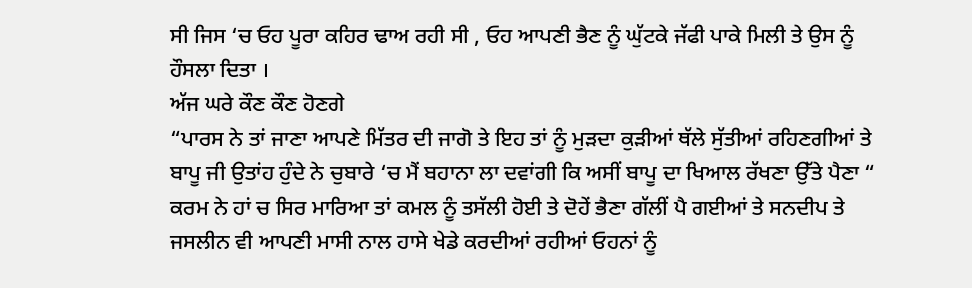ਸੀ ਜਿਸ ‘ਚ ਓਹ ਪੂਰਾ ਕਹਿਰ ਢਾਅ ਰਹੀ ਸੀ , ਓਹ ਆਪਣੀ ਭੈਣ ਨੂੰ ਘੁੱਟਕੇ ਜੱਫੀ ਪਾਕੇ ਮਿਲੀ ਤੇ ਉਸ ਨੂੰ ਹੌਸਲਾ ਦਿਤਾ ।
ਅੱਜ ਘਰੇ ਕੌਣ ਕੌਣ ਹੋਣਗੇ
“ਪਾਰਸ ਨੇ ਤਾਂ ਜਾਣਾ ਆਪਣੇ ਮਿੱਤਰ ਦੀ ਜਾਗੋ ਤੇ ਇਹ ਤਾਂ ਨੂੰ ਮੁੜਦਾ ਕੁੜੀਆਂ ਥੱਲੇ ਸੁੱਤੀਆਂ ਰਹਿਣਗੀਆਂ ਤੇ ਬਾਪੂ ਜੀ ਉਤਾਂਹ ਹੁੰਦੇ ਨੇ ਚੁਬਾਰੇ ‘ਚ ਮੈਂ ਬਹਾਨਾ ਲਾ ਦਵਾਂਗੀ ਕਿ ਅਸੀਂ ਬਾਪੂ ਦਾ ਖਿਆਲ ਰੱਖਣਾ ਉੱਤੇ ਪੈਣਾ “
ਕਰਮ ਨੇ ਹਾਂ ਚ ਸਿਰ ਮਾਰਿਆ ਤਾਂ ਕਮਲ ਨੂੰ ਤਸੱਲੀ ਹੋਈ ਤੇ ਦੋਹੇਂ ਭੈਣਾ ਗੱਲੀਂ ਪੈ ਗਈਆਂ ਤੇ ਸਨਦੀਪ ਤੇ ਜਸਲੀਨ ਵੀ ਆਪਣੀ ਮਾਸੀ ਨਾਲ ਹਾਸੇ ਖੇਡੇ ਕਰਦੀਆਂ ਰਹੀਆਂ ਓਹਨਾਂ ਨੂੰ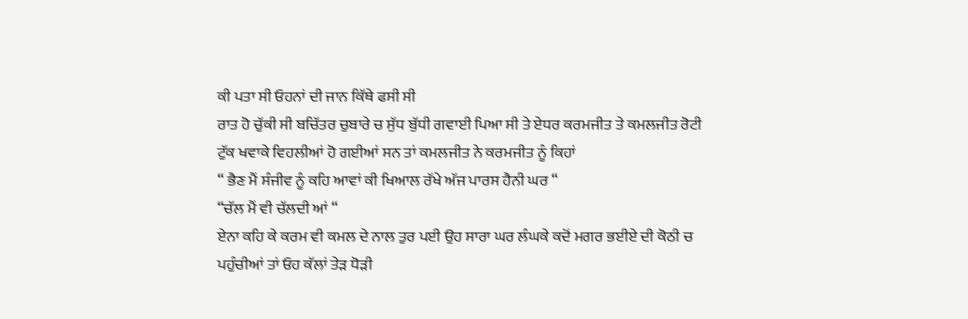ਕੀ ਪਤਾ ਸੀ ਓਹਨਾਂ ਦੀ ਜਾਨ ਕਿੱਥੇ ਫਸੀ ਸੀ
ਰਾਤ ਹੋ ਚੁੱਕੀ ਸੀ ਬਚਿੱਤਰ ਚੁਬਾਰੇ ਚ ਸੁੱਧ ਬੁੱਧੀ ਗਵਾਈ ਪਿਆ ਸੀ ਤੇ ਏਧਰ ਕਰਮਜੀਤ ਤੇ ਕਮਲਜੀਤ ਰੋਟੀ ਟੁੱਕ ਖਵਾਕੇ ਵਿਹਲੀਆਂ ਹੋ ਗਈਆਂ ਸਨ ਤਾਂ ਕਮਲਜੀਤ ਨੇ ਕਰਮਜੀਤ ਨੂੰ ਕਿਹਾਂ
“ ਭੈਣ ਮੈਂ ਸੰਜੀਵ ਨੂੰ ਕਹਿ ਆਵਾਂ ਕੀ ਖਿਆਲ ਰੱਖੇ ਅੱਜ ਪਾਰਸ ਹੈਨੀ ਘਰ “
“ਚੱਲ ਮੈਂ ਵੀ ਚੱਲਦੀ ਆਂ “
ਏਨਾ ਕਹਿ ਕੇ ਕਰਮ ਵੀ ਕਮਲ ਦੇ ਨਾਲ ਤੁਰ ਪਈ ਉਹ ਸਾਰਾ ਘਰ ਲੰਘਕੇ ਕਦੋਂ ਮਗਰ ਭਈਏ ਦੀ ਕੋਠੀ ਚ ਪਹੁੰਚੀਆਂ ਤਾਂ ਓਹ ਕੱਲਾਂ ਤੇੜ ਧੋੜੀ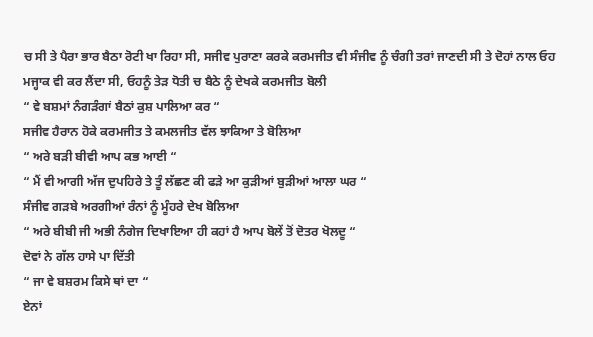ਚ ਸੀ ਤੇ ਪੈਰਾ ਭਾਰ ਬੈਠਾ ਰੋਟੀ ਖਾ ਰਿਹਾ ਸੀ, ਸਜੀਵ ਪੁਰਾਣਾ ਕਰਕੇ ਕਰਮਜੀਤ ਵੀ ਸੰਜੀਵ ਨੂੰ ਚੰਗੀ ਤਰਾਂ ਜਾਣਦੀ ਸੀ ਤੇ ਦੋਹਾਂ ਨਾਲ ਓਹ ਮਜ੍ਹਾਕ ਵੀ ਕਰ ਲੈਂਦਾ ਸੀ, ਓਹਨੂੰ ਤੇੜ ਧੋਤੀ ਚ ਬੈਠੇ ਨੂੰ ਦੇਖਕੇ ਕਰਮਜੀਤ ਬੋਲੀ
“ ਵੇ ਬਸ਼ਮਾਂ ਨੰਗੜੰਗਾਂ ਬੈਠਾਂ ਕੁਸ਼ ਪਾਲਿਆ ਕਰ “
ਸਜੀਵ ਹੈਰਾਨ ਹੋਕੇ ਕਰਮਜੀਤ ਤੇ ਕਮਲਜੀਤ ਵੱਲ ਝਾਕਿਆ ਤੇ ਬੋਲਿਆ
“ ਅਰੇ ਬੜੀ ਬੀਵੀ ਆਪ ਕਭ ਆਈ “
“ ਮੈਂ ਵੀ ਆਗੀ ਅੱਜ ਦੁਪਹਿਰੇ ਤੇ ਤੂੰ ਲੱਛਣ ਕੀ ਫੜੇ ਆ ਕੁੜੀਆਂ ਬੁੜੀਆਂ ਆਲਾ ਘਰ “
ਸੰਜੀਵ ਗੜਬੇ ਅਰਗੀਆਂ ਰੰਨਾਂ ਨੂੰ ਮੂੰਹਰੇ ਦੇਖ ਬੋਲਿਆ
“ ਅਰੇ ਬੀਬੀ ਜੀ ਅਭੀ ਨੰਗੇਜ ਦਿਖਾਇਆ ਹੀ ਕਹਾਂ ਹੈ ਆਪ ਬੋਲੇਂ ਤੋਂ ਦੋਤਰ ਖੋਲਦੂ “
ਦੋਵਾਂ ਨੇ ਗੱਲ ਹਾਸੇ ਪਾ ਦਿੱਤੀ
“ ਜਾ ਵੇ ਬਸ਼ਰਮ ਕਿਸੇ ਥਾਂ ਦਾ “
ਏਨਾਂ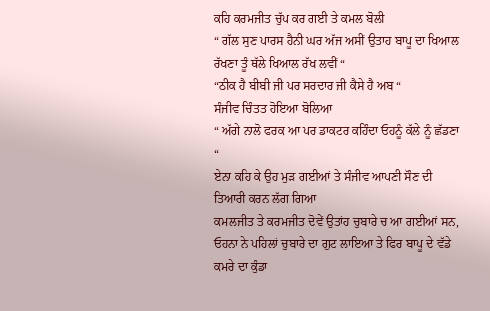ਕਹਿ ਕਰਮਜੀਤ ਚੁੱਪ ਕਰ ਗਈ ਤੇ ਕਮਲ ਬੋਲੀ
“ ਗੱਲ ਸੁਣ ਪਾਰਸ ਹੈਨੀ ਘਰ ਅੱਜ ਅਸੀਂ ਉਤਾਹ ਬਾਪੂ ਦਾ ਖਿਆਲ ਰੱਖਣਾ ਤੂੰ ਥੱਲੇ ਖਿਆਲ ਰੱਖ ਲਵੀਂ “
“ਠੀਕ ਹੈ ਬੀਬੀ ਜੀ ਪਰ ਸਰਦਾਰ ਜੀ ਕੈਸੇ ਹੈ ਅਬ “
ਸੰਜੀਵ ਚਿੰਤਤ ਹੋਇਆ ਬੋਲਿਆ
“ ਅੱਗੇ ਨਾਲੋ ਫਰਕ ਆ ਪਰ ਡਾਕਟਰ ਕਹਿੰਦਾ ਓਹਨੂੰ ਕੱਲੇ ਨੂੰ ਛੱਡਣਾ “
ਏਨਾ ਕਹਿ ਕੇ ਉਹ ਮੁੜ ਗਈਆਂ ਤੇ ਸੰਜੀਵ ਆਪਣੀ ਸੌਣ ਦੀ ਤਿਆਰੀ ਕਰਨ ਲੱਗ ਗਿਆ
ਕਮਲਜੀਤ ਤੇ ਕਰਮਜੀਤ ਦੋਵੇਂ ਉਤਾਂਹ ਚੁਬਾਰੇ ਚ ਆ ਗਈਆਂ ਸਨ, ਓਹਨਾ ਨੇ ਪਹਿਲਾਂ ਚੁਬਾਰੇ ਦਾ ਗੁਟ ਲਾਇਆ ਤੇ ਫਿਰ ਬਾਪੂ ਦੇ ਵੱਡੇ ਕਮਰੇ ਦਾ ਕੁੰਡਾ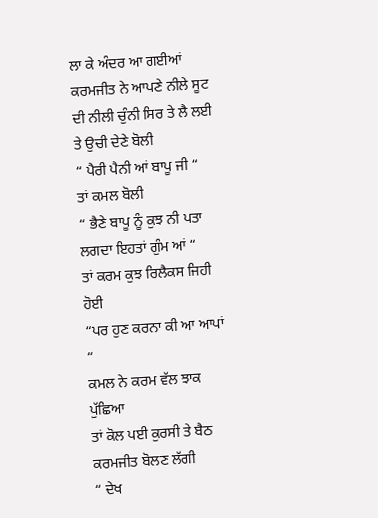ਲਾ ਕੇ ਅੰਦਰ ਆ ਗਈਆਂ
ਕਰਮਜੀਤ ਨੇ ਆਪਣੇ ਨੀਲੇ ਸੂਟ ਦੀ ਨੀਲੀ ਚੁੰਨੀ ਸਿਰ ਤੇ ਲੈ ਲਈ ਤੇ ਉਚੀ ਦੇਣੇ ਬੋਲੀ
“ ਪੈਰੀ ਪੈਨੀ ਆਂ ਬਾਪੂ ਜੀ “
ਤਾਂ ਕਮਲ ਬੋਲੀ
“ ਭੈਣੇ ਬਾਪੂ ਨੂੰ ਕੁਝ ਨੀ ਪਤਾ ਲਗਦਾ ਇਹਤਾਂ ਗੁੰਮ ਆਂ “
ਤਾਂ ਕਰਮ ਕੁਝ ਰਿਲੈਕਸ ਜਿਹੀ ਹੋਈ
“ਪਰ ਹੁਣ ਕਰਨਾ ਕੀ ਆ ਆਪਾਂ “
ਕਮਲ ਨੇ ਕਰਮ ਵੱਲ ਝਾਕ ਪੁੱਛਿਆ
ਤਾਂ ਕੋਲ ਪਈ ਕੁਰਸੀ ਤੇ ਬੈਠ ਕਰਮਜੀਤ ਬੋਲਣ ਲੱਗੀ
“ ਦੇਖ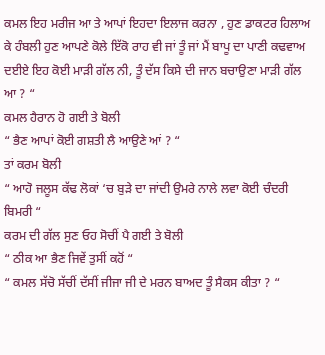ਕਮਲ ਇਹ ਮਰੀਜ ਆ ਤੇ ਆਪਾਂ ਇਹਦਾ ਇਲਾਜ ਕਰਨਾ , ਹੁਣ ਡਾਕਟਰ ਹਿਲਾਅ ਕੇ ਹੰਬਲੀ ਹੁਣ ਆਪਣੇ ਕੋਲੇ ਇੱਕੋ ਰਾਹ ਵੀ ਜਾਂ ਤੂੰ ਜਾਂ ਮੈਂ ਬਾਪੂ ਦਾ ਪਾਣੀ ਕਢਵਾਅ ਦਈਏ ਇਹ ਕੋਈ ਮਾੜੀ ਗੱਲ ਨੀ, ਤੂੰ ਦੱਸ ਕਿਸੇ ਦੀ ਜਾਨ ਬਚਾਉਣਾ ਮਾੜੀ ਗੱਲ ਆ ? “
ਕਮਲ ਹੈਰਾਨ ਹੋ ਗਈ ਤੇ ਬੋਲੀ
“ ਭੈਣ ਆਪਾਂ ਕੋਈ ਗਸ਼ਤੀ ਲੈ ਆਉਣੇ ਆਂ ? “
ਤਾਂ ਕਰਮ ਬੋਲੀ
“ ਆਹੋ ਜਲੂਸ ਕੱਢ ਲੋਕਾਂ ‘ਚ ਬੁੜੇ ਦਾ ਜਾਂਦੀ ਉਮਰੇ ਨਾਲੇ ਲਵਾ ਕੋਈ ਚੰਦਰੀ ਬਿਮਰੀ “
ਕਰਮ ਦੀ ਗੱਲ ਸੁਣ ਓਹ ਸੋਚੀਂ ਪੈ ਗਈ ਤੇ ਬੋਲੀ
“ ਠੀਕ ਆ ਭੈਣ ਜਿਵੇਂ ਤੁਸੀਂ ਕਹੋਂ “
“ ਕਮਲ ਸੱਚੋ ਸੱਚੀਂ ਦੱਸੀਂ ਜੀਜਾ ਜੀ ਦੇ ਮਰਨ ਬਾਅਦ ਤੂੰ ਸੈਕਸ ਕੀਤਾ ? “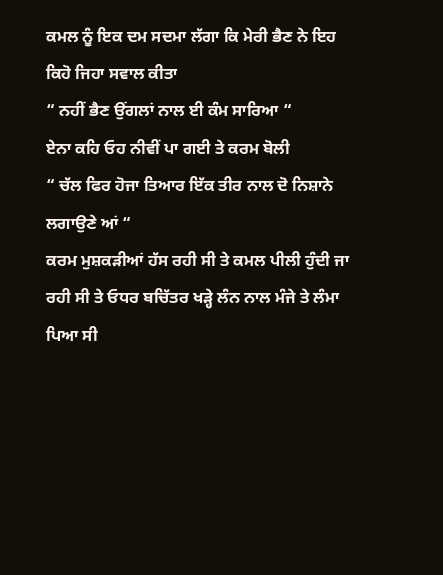ਕਮਲ ਨੂੰ ਇਕ ਦਮ ਸਦਮਾ ਲੱਗਾ ਕਿ ਮੇਰੀ ਭੈਣ ਨੇ ਇਹ ਕਿਹੋ ਜਿਹਾ ਸਵਾਲ ਕੀਤਾ
“ ਨਹੀਂ ਭੈਣ ਉਂਗਲਾਂ ਨਾਲ ਈ ਕੰਮ ਸਾਰਿਆ “
ਏਨਾ ਕਹਿ ਓਹ ਨੀਵੀਂ ਪਾ ਗਈ ਤੇ ਕਰਮ ਬੋਲੀ
“ ਚੱਲ ਫਿਰ ਹੋਜਾ ਤਿਆਰ ਇੱਕ ਤੀਰ ਨਾਲ ਦੋ ਨਿਸ਼ਾਨੇ ਲਗਾਉਣੇ ਆਂ “
ਕਰਮ ਮੁਸ਼ਕੜੀਆਂ ਹੱਸ ਰਹੀ ਸੀ ਤੇ ਕਮਲ ਪੀਲੀ ਹੁੰਦੀ ਜਾ ਰਹੀ ਸੀ ਤੇ ਓਧਰ ਬਚਿੱਤਰ ਖੜ੍ਹੇ ਲੰਨ ਨਾਲ ਮੰਜੇ ਤੇ ਲੰਮਾ ਪਿਆ ਸੀ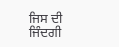ਜਿਸ ਦੀ ਜਿੰਦਗੀ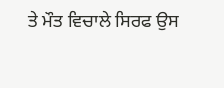ਤੇ ਮੌਤ ਵਿਚਾਲੇ ਸਿਰਫ ਉਸ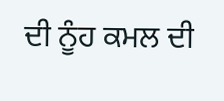ਦੀ ਨੂੰਹ ਕਮਲ ਦੀ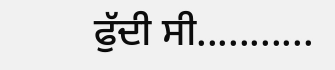ਫੁੱਦੀ ਸੀ...........